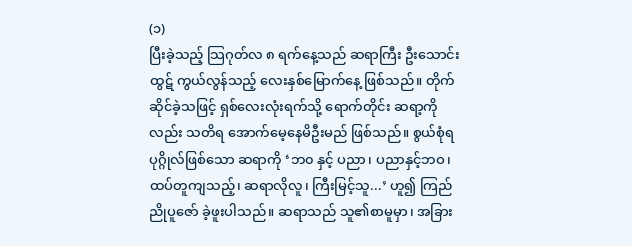(၁)
ပြီးခဲ့သည့် သြဂုတ်လ ၈ ရက်နေ့သည် ဆရာကြီး ဦးသောင်းထွဋ် ကွယ်လွန်သည့် လေးနှစ်မြောက်နေ့ ဖြစ်သည်။ တိုက်ဆိုင်ခဲ့သဖြင့် ရှစ်လေးလုံးရက်သို့ ရောက်တိုင်း ဆရာ့ကိုလည်း သတိရ အောက်မေ့နေမိဦးမည် ဖြစ်သည်။ စွယ်စုံရ ပုဂ္ဂိုလ်ဖြစ်သော ဆရာကို ‘ဘ၀ နှင့် ပညာ၊ ပညာနှင့်ဘဝ၊ ထပ်တူကျသည့်၊ ဆရာလိုလူ၊ ကြီးမြင့်သူ...’ ဟူ၍ ကြည်ညိုပူဇော် ခဲ့ဖူးပါသည်။ ဆရာသည် သူ၏စာမူမှာ၊ အခြား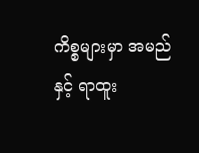ကိစ္စများမှာ အမည်နှင့် ရာထူး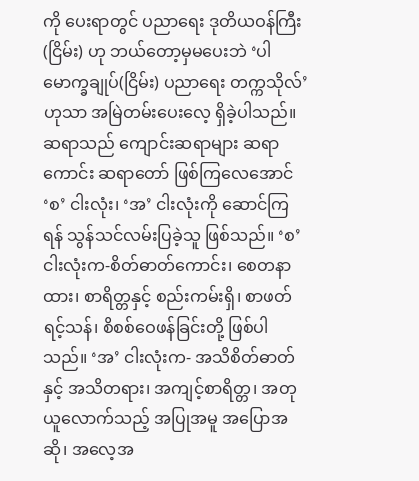ကို ပေးရာတွင် ပညာရေး ဒုတိယဝန်ကြီး (ငြိမ်း) ဟု ဘယ်တော့မှမပေးဘဲ ‘ပါမောက္ခချုပ်(ငြိမ်း) ပညာရေး တက္ကသိုလ်’ ဟုသာ အမြဲတမ်းပေးလေ့ ရှိခဲ့ပါသည်။
ဆရာသည် ကျောင်းဆရာများ ဆရာကောင်း ဆရာတော် ဖြစ်ကြလေအောင် ‘စ’ ငါးလုံး၊ ‘အ’ ငါးလုံးကို ဆောင်ကြရန် သွန်သင်လမ်းပြခဲ့သူ ဖြစ်သည်။ ‘စ’ ငါးလုံးက-စိတ်ဓာတ်ကောင်း၊ စေတနာထား၊ စာရိတ္တနှင့် စည်းကမ်းရှိ၊ စာဖတ်ရင့်သန်၊ စိစစ်ဝေဖန်ခြင်းတို့ ဖြစ်ပါသည်။ ‘အ’ ငါးလုံးက- အသိစိတ်ဓာတ်နှင့် အသိတရား၊ အကျင့်စာရိတ္တ၊ အတုယူလောက်သည့် အပြုအမူ အပြောအဆို၊ အလေ့အ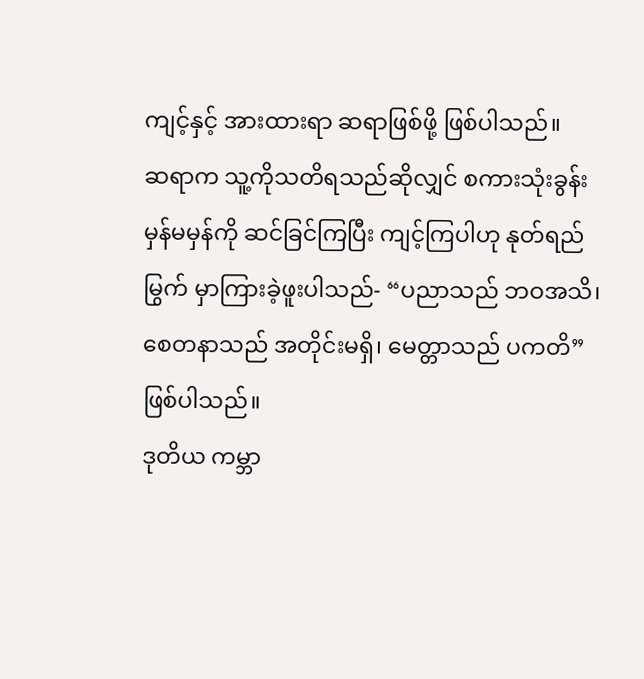ကျင့်နှင့် အားထားရာ ဆရာဖြစ်ဖို့ ဖြစ်ပါသည်။
ဆရာက သူ့ကိုသတိရသည်ဆိုလျှင် စကားသုံးခွန်း မှန်မမှန်ကို ဆင်ခြင်ကြပြီး ကျင့်ကြပါဟု နုတ်ရည်မြွက် မှာကြားခဲ့ဖူးပါသည်- “ပညာသည် ဘဝအသိ၊ စေတနာသည် အတိုင်းမရှိ၊ မေတ္တာသည် ပကတိ” ဖြစ်ပါသည်။
ဒုတိယ ကမ္ဘာ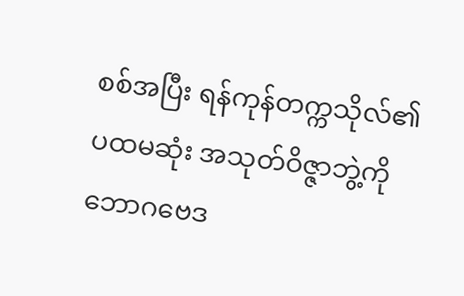စစ်အပြီး ရန်ကုန်တက္ကသိုလ်၏ ပထမဆုံး အသုတ်ဝိဇ္ဇာဘွဲ့ကို ဘောဂဗေဒ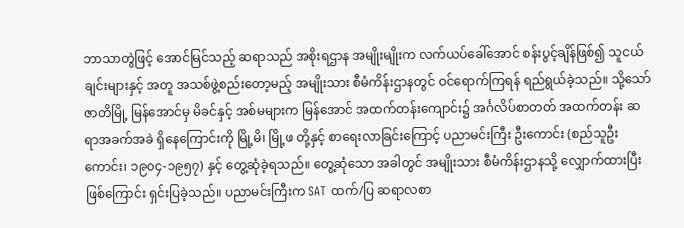ဘာသာတွဲဖြင့် အောင်မြင်သည့် ဆရာသည် အစိုးရဌာန အမျိုးမျိုးက လက်ယပ်ခေါ်အောင် စန်းပွင့်ချိန်ဖြစ်၍ သူငယ်ချင်းများနှင့် အတူ အသစ်ဖွဲ့စည်းတော့မည့် အမျိုးသား စီမံကိန်းဌာနတွင် ဝင်ရောက်ကြရန် ရည်ရွယ်ခဲ့သည်။ သို့သော် ဇာတိမြို့ မြန်အောင်မှ မိခင်နှင့် အစ်မများက မြန်အောင် အထက်တန်းကျောင်း၌ အင်္ဂလိပ်စာတတ် အထက်တန်း ဆရာအခက်အခဲ ရှိနေကြောင်းကို မြို့မိ၊ မြို့ဖ တို့နှင့် စာရေးလာခြင်းကြောင့် ပညာမင်းကြီး ဦးကောင်း (စည်သူဦးကောင်း၊ ၁၉၀၄-၁၉၅၇) နှင့် တွေ့ဆုံခဲ့ရသည်။ တွေ့ဆုံသော အခါတွင် အမျိုးသား စီမံကိန်းဌာနသို့ လျှောက်ထားပြီးဖြစ်ကြောင်း ရှင်းပြခဲ့သည်။ ပညာမင်းကြီးက SAT ထက်/ပြ ဆရာလစာ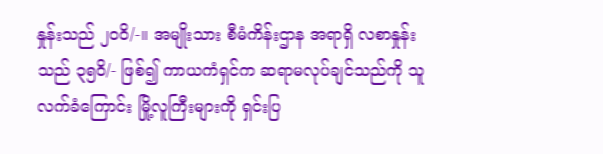နှုန်းသည် ၂၀၀ိ/-။ အမျိုးသား စီမံကိန်းဌာန အရာရှိ လစာနှုန်းသည် ၃၅၀ိ/- ဖြစ်၍ ကာယကံရှင်က ဆရာမလုပ်ချင်သည်ကို သူလက်ခံကြောင်း မြို့လူကြီးများကို ရှင်းပြ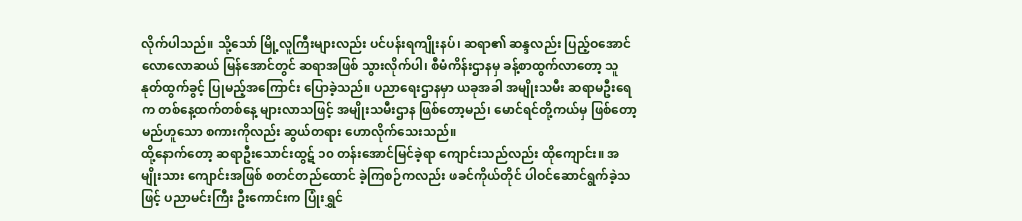လိုက်ပါသည်။ သို့သော် မြို့လူကြီးများလည်း ပင်ပန်းရကျိုးနပ်၊ ဆရာ၏ ဆန္ဒလည်း ပြည့်ဝအောင် လောလောဆယ် မြန်အောင်တွင် ဆရာအဖြစ် သွားလိုက်ပါ၊ စီမံကိန်းဌာနမှ ခန့်စာထွက်လာတော့ သူနုတ်ထွက်ခွင့် ပြုမည့်အကြောင်း ပြောခဲ့သည်။ ပညာရေးဌာနမှာ ယခုအခါ အမျိုးသမီး ဆရာမဦးရေက တစ်နေ့ထက်တစ်နေ့ များလာသဖြင့် အမျိုးသမီးဌာန ဖြစ်တော့မည်၊ မောင်ရင်တို့ကယ်မှ ဖြစ်တော့မည်ဟူသော စကားကိုလည်း ဆွယ်တရား ဟောလိုက်သေးသည်။
ထို့နောက်တော့ ဆရာဦးသောင်းထွဋ် ၁၀ တန်းအောင်မြင်ခဲ့ရာ ကျောင်းသည်လည်း ထိုကျောင်း။ အမျိုးသား ကျောင်းအဖြစ် စတင်တည်ထောင် ခဲ့ကြစဉ်ကလည်း ဖခင်ကိုယ်တိုင် ပါဝင်ဆောင်ရွက်ခဲ့သဖြင့် ပညာမင်းကြီး ဦးကောင်းက ပြုံးရွှင်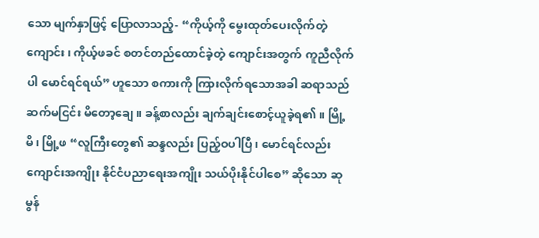သော မျက်နှာဖြင့် ပြောလာသည့်- “ကိုယ့်ကို မွေးထုတ်ပေးလိုက်တဲ့ကျောင်း၊ ကိုယ့်ဖခင် စတင်တည်ထောင်ခဲ့တဲ့ ကျောင်းအတွက် ကူညီလိုက်ပါ မောင်ရင်ရယ်” ဟူသော စကားကို ကြားလိုက်ရသောအခါ ဆရာသည် ဆက်မငြင်း မိတော့ချေ။ ခန့်စာလည်း ချက်ချင်းစောင့်ယူခဲ့ရ၏။ မြို့မိ၊ မြို့ဖ “လူကြီးတွေ၏ ဆန္ဒလည်း ပြည့်ဝပါပြီ၊ မောင်ရင်လည်း ကျောင်းအကျိုး နိုင်ငံပညာရေးအကျိုး သယ်ပိုးနိုင်ပါစေ” ဆိုသော ဆုမွန်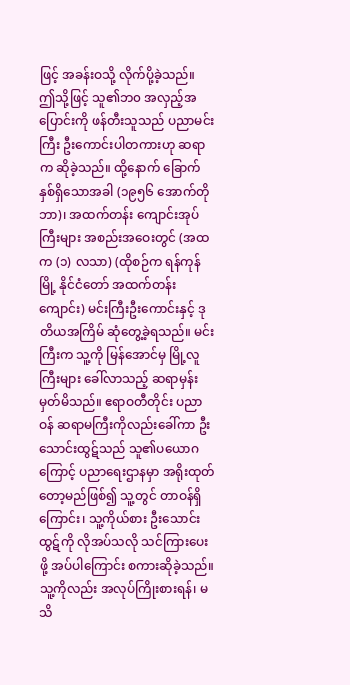ဖြင့် အခန်းဝသို့ လိုက်ပို့ခဲ့သည်။
ဤသို့ဖြင့် သူ၏ဘ၀ အလှည့်အပြောင်းကို ဖန်တီးသူသည် ပညာမင်းကြီး ဦးကောင်းပါတကားဟု ဆရာက ဆိုခဲ့သည်။ ထို့နောက် ခြောက်နှစ်ရှိသောအခါ (၁၉၅၆ အောက်တို ဘာ)၊ အထက်တန်း ကျောင်းအုပ်ကြီးများ အစည်းအဝေးတွင် (အထက (၁) လသာ) (ထိုစဉ်က ရန်ကုန်မြို့ နိုင်ငံတော် အထက်တန်းကျောင်း) မင်းကြီးဦးကောင်းနှင့် ဒုတိယအကြိမ် ဆုံတွေ့ခဲ့ရသည်။ မင်းကြီးက သူ့ကို မြန်အောင်မှ မြို့လူကြီးများ ခေါ်လာသည့် ဆရာမှန်း မှတ်မိသည်။ ဧရာဝတီတိုင်း ပညာဝန် ဆရာမကြီးကိုလည်းခေါ်ကာ ဦးသောင်းထွဋ်သည် သူ၏ပယောဂကြောင့် ပညာရေးဌာနမှာ အရိုးထုတ်တော့မည်ဖြစ်၍ သူ့တွင် တာဝန်ရှိကြောင်း၊ သူ့ကိုယ်စား ဦးသောင်းထွဋ်ကို လိုအပ်သလို သင်ကြားပေးဖို့ အပ်ပါကြောင်း စကားဆိုခဲ့သည်။ သူ့ကိုလည်း အလုပ်ကြိုးစားရန်၊ မသိ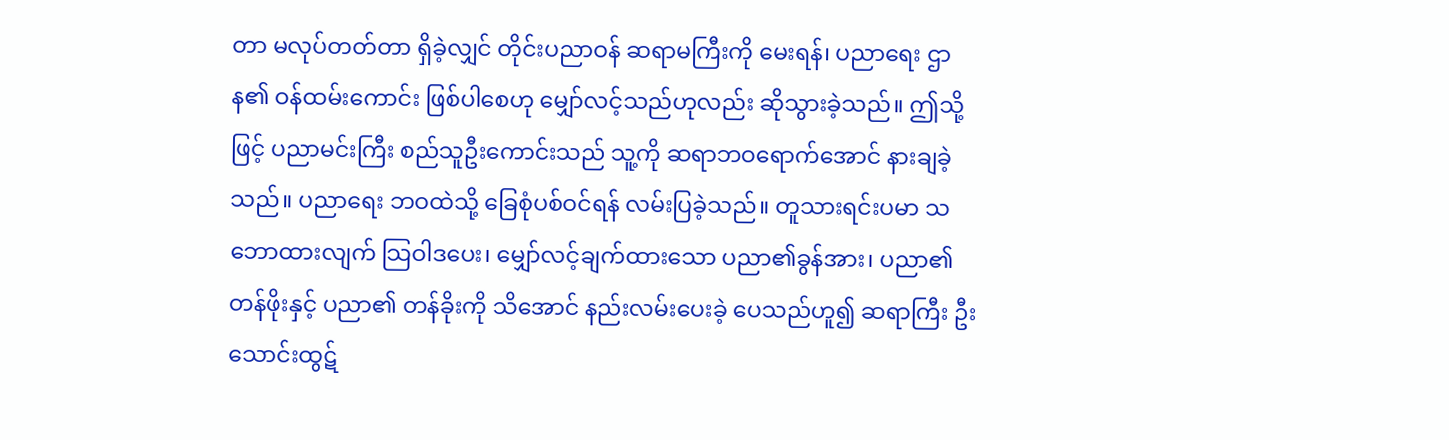တာ မလုပ်တတ်တာ ရှိခဲ့လျှင် တိုင်းပညာဝန် ဆရာမကြီးကို မေးရန်၊ ပညာရေး ဌာန၏ ဝန်ထမ်းကောင်း ဖြစ်ပါစေဟု မျှော်လင့်သည်ဟုလည်း ဆိုသွားခဲ့သည်။ ဤသို့ဖြင့် ပညာမင်းကြီး စည်သူဦးကောင်းသည် သူ့ကို ဆရာဘဝရောက်အောင် နားချခဲ့သည်။ ပညာရေး ဘဝထဲသို့ ခြေစုံပစ်ဝင်ရန် လမ်းပြခဲ့သည်။ တူသားရင်းပမာ သဘောထားလျက် သြဝါဒပေး၊ မျှော်လင့်ချက်ထားသော ပညာ၏ခွန်အား၊ ပညာ၏ တန်ဖိုးနှင့် ပညာ၏ တန်ခိုးကို သိအောင် နည်းလမ်းပေးခဲ့ ပေသည်ဟူ၍ ဆရာကြီး ဦးသောင်းထွဋ်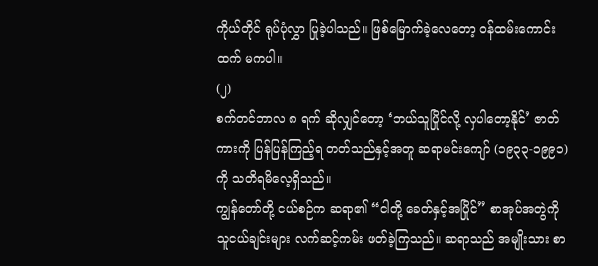ကိုယ်တိုင် ရုပ်ပုံလွှာ ပြုခဲ့ပါသည်။ ဖြစ်မြောက်ခဲ့လေတော့ ဝန်ထမ်းကောင်းထက် မကပါ။
(၂)
စက်တင်ဘာလ ၈ ရက် ဆိုလျှင်တော့ ‘ဘယ်သူပြိုင်လို့ လှပါတော့နိုင်’ ဇာတ်ကားကို ပြန်ပြန်ကြည့်ရ တတ်သည်နှင့်အတူ ဆရာမင်းကျော် (၁၉၃၃-၁၉၉၁) ကို သတိရမိလေ့ရှိသည်။
ကျွန်တော်တို့ ငယ်စဉ်က ဆရာ၏ “ငါတို့ ခေတ်နှင့်အပြိုင်” စာအုပ်အတွဲကို သူငယ်ချင်းများ လက်ဆင့်ကမ်း ဖတ်ခဲ့ကြသည်။ ဆရာသည် အမျိုးသား စာ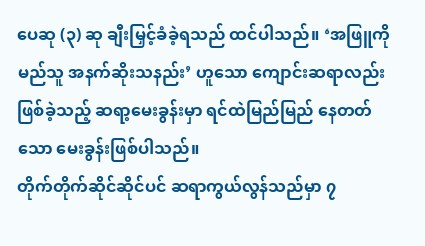ပေဆု (၃) ဆု ချီးမြှင့်ခံခဲ့ရသည် ထင်ပါသည်။ ‘အဖြူကိုမည်သူ အနက်ဆိုးသနည်း’ ဟူသော ကျောင်းဆရာလည်း ဖြစ်ခဲ့သည့် ဆရာ့မေးခွန်းမှာ ရင်ထဲမြည်မြည် နေတတ်သော မေးခွန်းဖြစ်ပါသည်။
တိုက်တိုက်ဆိုင်ဆိုင်ပင် ဆရာကွယ်လွန်သည်မှာ ၇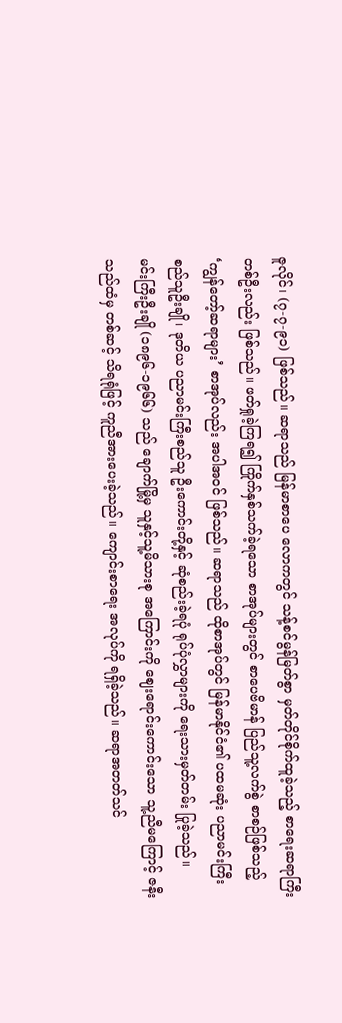ဇူလိုင်၊ (၇-၇-၉၁) ဖြစ်သည်။ ဆရာသည် မြန်မာစာပေ လောကတွင် သန့်စင်မွန်မြတ်စွာ မှတ်တိုင်စိုက်ထူခဲ့သည့် စာရေးဆရာကြီး တစ်ဦးလည်း ဖြစ်သည်။ ဖတ်ရှုခဲ့ကြရ၍ ကြိုက်နှစ်သက်ခဲ့ရသော စာအုပ်များတွင် စာပေဗိမာန် ပြည်သူ့လက်စွဲ စာစဉ်ဖြစ်သည့် ‘ကျွန်တော့်ဆရာများ’ စာအုပ်လည်း အပါအဝင် ဖြစ်သည်။ ဆရာသည် ထိုစာအုပ်တွင် မြန်မာနိုင်ငံ၏ ပထမဆုံး ပညာမင်းကြီး စည်သူဦးချို၊ ဒုတိယ ပညာမင်းကြီးစည်သူ ဦးကောင်းတို့နှင့် ဆုံစည်းခဲ့ရပုံ ရုပ်ပုံလွှာများကို ရေးသားမှတ်တမ်း ပြုခဲ့သည်။
မင်းကြီးဦးချို (၁၈၉၆-၁၉၆၆) သည် ချောက်မြို့မှ သူနှင့်သူ့မိသားစု အကြောင်းကို ဈေးရောင်းကောင်းသော သူ့ညီမကြောင့် ဇနီးသည်ထံမှ တစ်ဆင့် သိရရုံဖြင့် ကူညီအားပေးခဲ့သည်။ ကျောင်းစာရေး အလုပ်ကို ရရှိခဲ့သည်။ ဆရာအတတ်သင်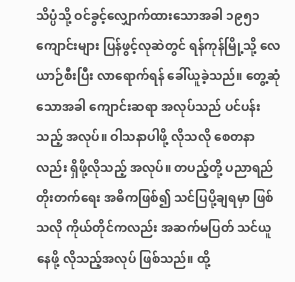သိပ္ပံသို့ ဝင်ခွင့်လျှောက်ထားသောအခါ ၁၉၅၁ ကျောင်းများ ပြန်ဖွင့်လုဆဲတွင် ရန်ကုန်မြို့သို့ လေယာဉ်စီးပြီး လာရောက်ရန် ခေါ်ယူခဲ့သည်။ တွေ့ဆုံသောအခါ ကျောင်းဆရာ အလုပ်သည် ပင်ပန်းသည့် အလုပ်။ ဝါသနာပါဖို့ လိုသလို စေတနာလည်း ရှိဖို့လိုသည့် အလုပ်။ တပည့်တို့ ပညာရည် တိုးတက်ရေး အဓိကဖြစ်၍ သင်ပြပို့ချရမှာ ဖြစ်သလို ကိုယ်တိုင်ကလည်း အဆက်မပြတ် သင်ယူနေဖို့ လိုသည့်အလုပ် ဖြစ်သည်။ ထို့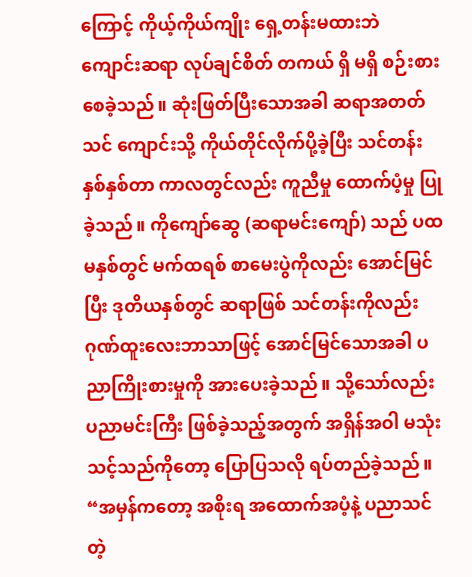ကြောင့် ကိုယ့်ကိုယ်ကျိုး ရှေ့တန်းမထားဘဲ ကျောင်းဆရာ လုပ်ချင်စိတ် တကယ် ရှိ မရှိ စဉ်းစားစေခဲ့သည်။ ဆုံးဖြတ်ပြီးသောအခါ ဆရာအတတ်သင် ကျောင်းသို့ ကိုယ်တိုင်လိုက်ပို့ခဲ့ပြီး သင်တန်းနှစ်နှစ်တာ ကာလတွင်လည်း ကူညီမှု ထောက်ပံ့မှု ပြုခဲ့သည်။ ကိုကျော်ဆွေ (ဆရာမင်းကျော်) သည် ပထမနှစ်တွင် မက်ထရစ် စာမေးပွဲကိုလည်း အောင်မြင်ပြီး ဒုတိယနှစ်တွင် ဆရာဖြစ် သင်တန်းကိုလည်း ဂုဏ်ထူးလေးဘာသာဖြင့် အောင်မြင်သောအခါ ပညာကြိုးစားမှုကို အားပေးခဲ့သည်။ သို့သော်လည်း ပညာမင်းကြီး ဖြစ်ခဲ့သည့်အတွက် အရှိန်အဝါ မသုံးသင့်သည်ကိုတော့ ပြောပြသလို ရပ်တည်ခဲ့သည်။
“အမှန်ကတော့ အစိုးရ အထောက်အပံ့နဲ့ ပညာသင်တဲ့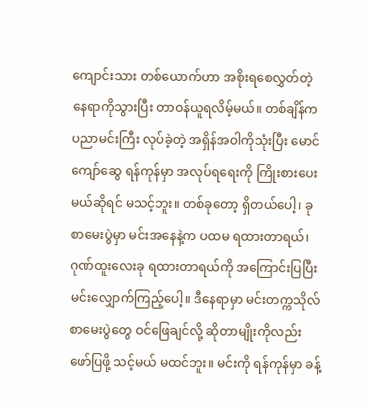ကျောင်းသား တစ်ယောက်ဟာ အစိုးရစေလွှတ်တဲ့ နေရာကိုသွားပြီး တာဝန်ယူရလိမ့်မယ်။ တစ်ချိန်က ပညာမင်းကြီး လုပ်ခဲ့တဲ့ အရှိန်အဝါကိုသုံးပြီး မောင်ကျော်ဆွေ ရန်ကုန်မှာ အလုပ်ရရေးကို ကြိုးစားပေးမယ်ဆိုရင် မသင့်ဘူး။ တစ်ခုတော့ ရှိတယ်ပေါ့၊ ခုစာမေးပွဲမှာ မင်းအနေနဲ့က ပထမ ရထားတာရယ်၊ ဂုဏ်ထူးလေးခု ရထားတာရယ်ကို အကြောင်းပြပြီး မင်းလျှောက်ကြည့်ပေါ့။ ဒီနေရာမှာ မင်းတက္ကသိုလ် စာမေးပွဲတွေ ဝင်ဖြေချင်လို့ ဆိုတာမျိုးကိုလည်း ဖော်ပြဖို့ သင့်မယ် မထင်ဘူး။ မင်းကို ရန်ကုန်မှာ ခန့်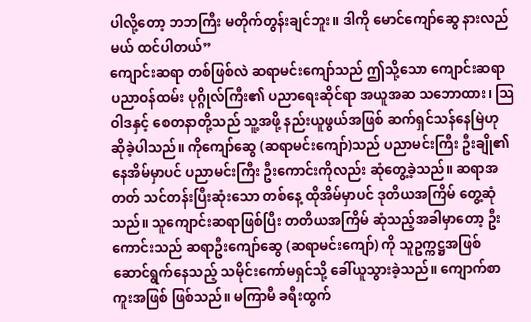ပါလို့တော့ ဘဘကြီး မတိုက်တွန်းချင်ဘူး။ ဒါကို မောင်ကျော်ဆွေ နားလည်မယ် ထင်ပါတယ်”
ကျောင်းဆရာ တစ်ဖြစ်လဲ ဆရာမင်းကျော်သည် ဤသို့သော ကျောင်းဆရာ ပညာဝန်ထမ်း ပုဂ္ဂိုလ်ကြီး၏ ပညာရေးဆိုင်ရာ အယူအဆ သဘောထား၊ သြဝါဒနှင့် စေတနာတို့သည် သူ့အဖို့ နည်းယူဖွယ်အဖြစ် ဆက်ရှင်သန်နေမြဲဟု ဆိုခဲ့ပါသည်။ ကိုကျော်ဆွေ (ဆရာမင်းကျော်)သည် ပညာမင်းကြီး ဦးချို၏ နေအိမ်မှာပင် ပညာမင်းကြီး ဦးကောင်းကိုလည်း ဆုံတွေ့ခဲ့သည်။ ဆရာအတတ် သင်တန်းပြီးဆုံးသော တစ်နေ့ ထိုအိမ်မှာပင် ဒုတိယအကြိမ် တွေ့ဆုံသည်။ သူကျောင်းဆရာဖြစ်ပြီး တတိယအကြိမ် ဆုံသည့်အခါမှာတော့ ဦးကောင်းသည် ဆရာဦးကျော်ဆွေ (ဆရာမင်းကျော်) ကို သူဥက္ကဋ္ဌအဖြစ် ဆောင်ရွက်နေသည့် သမိုင်းကော်မရှင်သို့ ခေါ်ယူသွားခဲ့သည်။ ကျောက်စာကူးအဖြစ် ဖြစ်သည်။ မကြာမီ ခရီးထွက်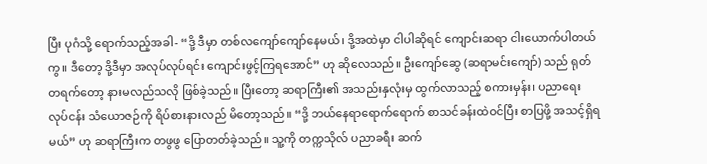ပြီး ပုဂံသို့ ရောက်သည့်အခါ- “ဒို့ ဒီမှာ တစ်လကျော်ကျော်နေမယ်၊ ဒို့အထဲမှာ ငါပါဆိုရင် ကျောင်းဆရာ ငါးယောက်ပါတယ်ကွ။ ဒီတော့ ဒို့ဒီမှာ အလုပ်လုပ်ရင်း ကျောင်းဖွင့်ကြရအောင်” ဟု ဆိုလေသည်။ ဦးကျော်ဆွေ (ဆရာမင်းကျော်) သည် ရုတ်တရက်တော့ နားမလည်သလို ဖြစ်ခဲ့သည်။ ပြီးတော့ ဆရာကြီး၏ အသည်းနှလုံးမှ ထွက်လာသည့် စကားမှန်း၊ ပညာရေးလုပ်ငန်း သံယောဇဉ်ကို ရိပ်စားနားလည် မိတော့သည်။ “ဒို့ ဘယ်နေရာရောက်ရောက် စာသင်ခန်းထဲဝင်ပြီး စာပြဖို့ အသင့်ရှိရမယ်” ဟု ဆရာကြီးက တဖွဖွ ပြောတတ်ခဲ့သည်။ သူ့ကို တက္ကသိုလ် ပညာခရီး ဆက်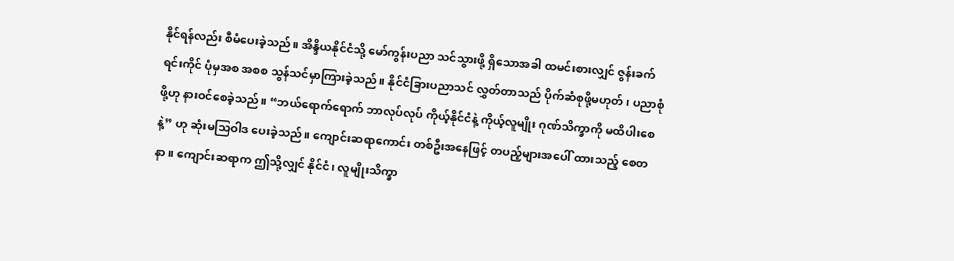နိုင်ရန်လည်း စီမံပေးခဲ့သည်။ အိန္ဒိယနိုင်ငံသို့ မော်ကွန်းပညာ သင်သွားဖို့ ရှိသောအခါ ထမင်းစားလျှင် ဇွန်းခက်ရင်းကိုင် ပုံမှအစ အစစ သွန်သင်မှာကြားခဲ့သည်။ နိုင်ငံခြားပညာသင် လွှတ်တာသည် ပိုက်ဆံစုဖို့မဟုတ်၊ ပညာစုံဖို့ဟု နားဝင်စေခဲ့သည်။ “ဘယ်ရောက်ရောက် ဘာလုပ်လုပ် ကိုယ့်နိုင်ငံနဲ့ ကိုယ့်လူမျိုး ဂုဏ်သိက္ခာကို မထိပါးစေနဲ့” ဟု ဆုံးမသြဝါဒ ပေးခဲ့သည်။ ကျောင်းဆရာကောင်း တစ်ဦးအနေဖြင့် တပည့်များအပေါ် ထားသည့် စေတနာ။ ကျောင်းဆရာက ဤသို့လျှင် နိုင်ငံ၊ လူမျိုးသိက္ခာ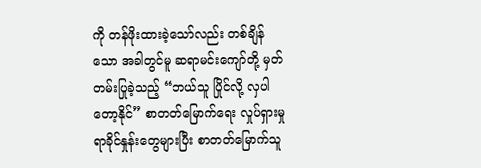ကို တန်ဖိုးထားခဲ့သော်လည်း တစ်ချိန်သော အခါတွင်မူ ဆရာမင်းကျော်တို့ မှတ်တမ်းပြုခဲ့သည့် “ဘယ်သူ ပြိုင်လို့ လှပါတော့နိုင်” စာတတ်မြောက်ရေး လှုပ်ရှားမှု ရာခိုင်နှုန်းတွေများပြီး စာတတ်မြောက်သူ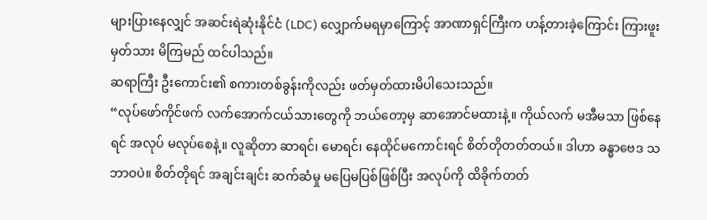များပြားနေလျှင် အဆင်းရဲဆုံးနိုင်ငံ (LDC) လျှောက်မရမှာကြောင့် အာဏာရှင်ကြီးက ဟန့်တားခဲ့ကြောင်း ကြားဖူးမှတ်သား မိကြမည် ထင်ပါသည်။
ဆရာကြီး ဦးကောင်း၏ စကားတစ်ခွန်းကိုလည်း ဖတ်မှတ်ထားမိပါသေးသည်။
“လုပ်ဖော်ကိုင်ဖက် လက်အောက်ငယ်သားတွေကို ဘယ်တော့မှ ဆာအောင်မထားနဲ့။ ကိုယ်လက် မအီမသာ ဖြစ်နေရင် အလုပ် မလုပ်စေနဲ့။ လူဆိုတာ ဆာရင်၊ မောရင်၊ နေထိုင်မကောင်းရင် စိတ်တိုတတ်တယ်။ ဒါဟာ ခန္ဓာဗေဒ သဘာဝပဲ။ စိတ်တိုရင် အချင်းချင်း ဆက်ဆံမှု မပြေမပြစ်ဖြစ်ပြီး အလုပ်ကို ထိခိုက်တတ်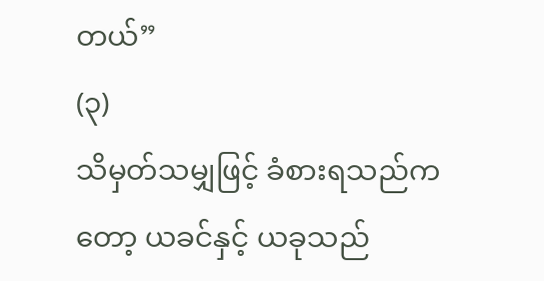တယ်”
(၃)
သိမှတ်သမျှဖြင့် ခံစားရသည်ကတော့ ယခင်နှင့် ယခုသည်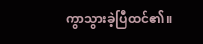ကွာသွားခဲ့ပြီထင်၏။